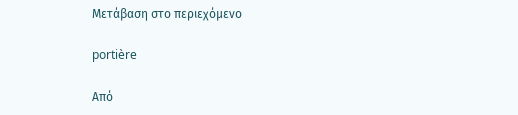Μετάβαση στο περιεχόμενο

portière

Από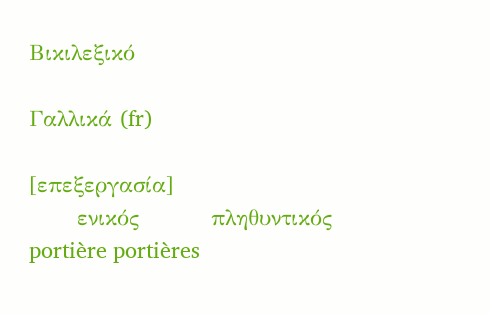Βικιλεξικό

Γαλλικά (fr)

[επεξεργασία]
      ενικός         πληθυντικός
portière portières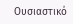Ουσιαστικό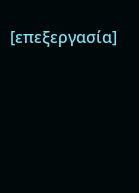[επεξεργασία]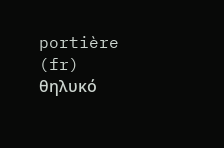portière (fr) θηλυκό